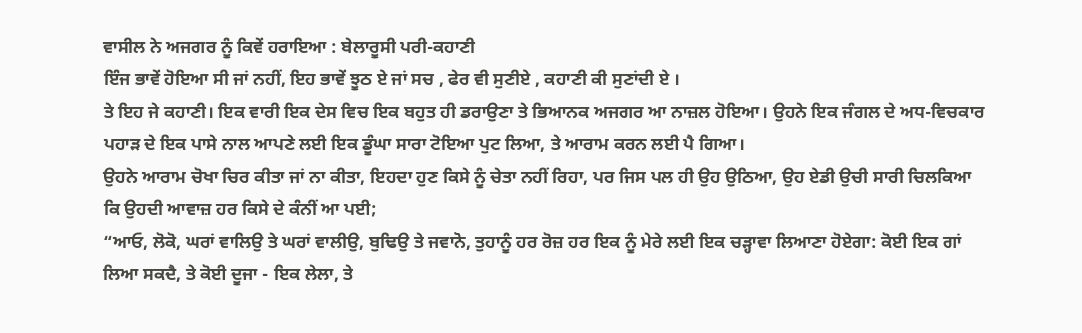ਵਾਸੀਲ ਨੇ ਅਜਗਰ ਨੂੰ ਕਿਵੇਂ ਹਰਾਇਆ : ਬੇਲਾਰੂਸੀ ਪਰੀ-ਕਹਾਣੀ
ਇੰਜ ਭਾਵੇਂ ਹੋਇਆ ਸੀ ਜਾਂ ਨਹੀਂ, ਇਹ ਭਾਵੇਂ ਝੂਠ ਏ ਜਾਂ ਸਚ , ਫੇਰ ਵੀ ਸੁਣੀਏ , ਕਹਾਣੀ ਕੀ ਸੁਣਾਂਦੀ ਏ ।
ਤੇ ਇਹ ਜੇ ਕਹਾਣੀ। ਇਕ ਵਾਰੀ ਇਕ ਦੇਸ ਵਿਚ ਇਕ ਬਹੁਤ ਹੀ ਡਰਾਉਣਾ ਤੇ ਭਿਆਨਕ ਅਜਗਰ ਆ ਨਾਜ਼ਲ ਹੋਇਆ। ਉਹਨੇ ਇਕ ਜੰਗਲ ਦੇ ਅਧ-ਵਿਚਕਾਰ ਪਹਾੜ ਦੇ ਇਕ ਪਾਸੇ ਨਾਲ ਆਪਣੇ ਲਈ ਇਕ ਡੂੰਘਾ ਸਾਰਾ ਟੋਇਆ ਪੁਟ ਲਿਆ, ਤੇ ਆਰਾਮ ਕਰਨ ਲਈ ਪੈ ਗਿਆ।
ਉਹਨੇ ਆਰਾਮ ਚੋਖਾ ਚਿਰ ਕੀਤਾ ਜਾਂ ਨਾ ਕੀਤਾ, ਇਹਦਾ ਹੁਣ ਕਿਸੇ ਨੂੰ ਚੇਤਾ ਨਹੀਂ ਰਿਹਾ, ਪਰ ਜਿਸ ਪਲ ਹੀ ਉਹ ਉਠਿਆ, ਉਹ ਏਡੀ ਉਚੀ ਸਾਰੀ ਚਿਲਕਿਆ ਕਿ ਉਹਦੀ ਆਵਾਜ਼ ਹਰ ਕਿਸੇ ਦੇ ਕੰਨੀਂ ਆ ਪਈ;
“ਆਓ, ਲੋਕੋ, ਘਰਾਂ ਵਾਲਿਉ ਤੇ ਘਰਾਂ ਵਾਲੀਉ, ਬੁਢਿਉ ਤੇ ਜਵਾਨੋ, ਤੁਹਾਨੂੰ ਹਰ ਰੋਜ਼ ਹਰ ਇਕ ਨੂੰ ਮੇਰੇ ਲਈ ਇਕ ਚੜ੍ਹਾਵਾ ਲਿਆਣਾ ਹੋਏਗਾ: ਕੋਈ ਇਕ ਗਾਂ ਲਿਆ ਸਕਦੈ, ਤੇ ਕੋਈ ਦੂਜਾ - ਇਕ ਲੇਲਾ, ਤੇ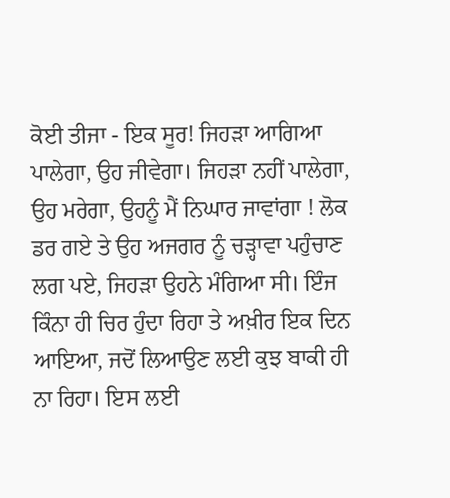ਕੋਈ ਤੀਜਾ - ਇਕ ਸੂਰ! ਜਿਹੜਾ ਆਗਿਆ ਪਾਲੇਗਾ, ਉਹ ਜੀਵੇਗਾ। ਜਿਹੜਾ ਨਹੀਂ ਪਾਲੇਗਾ, ਉਹ ਮਰੇਗਾ, ਉਹਨੂੰ ਮੈਂ ਨਿਘਾਰ ਜਾਵਾਂਗਾ ! ਲੋਕ ਡਰ ਗਏ ਤੇ ਉਹ ਅਜਗਰ ਨੂੰ ਚੜ੍ਹਾਵਾ ਪਹੁੰਚਾਣ ਲਗ ਪਏ, ਜਿਹੜਾ ਉਹਨੇ ਮੰਗਿਆ ਸੀ। ਇੰਜ ਕਿੰਨਾ ਹੀ ਚਿਰ ਹੁੰਦਾ ਰਿਹਾ ਤੇ ਅਖ਼ੀਰ ਇਕ ਦਿਨ ਆਇਆ, ਜਦੋਂ ਲਿਆਉਣ ਲਈ ਕੁਝ ਬਾਕੀ ਹੀ ਨਾ ਰਿਹਾ। ਇਸ ਲਈ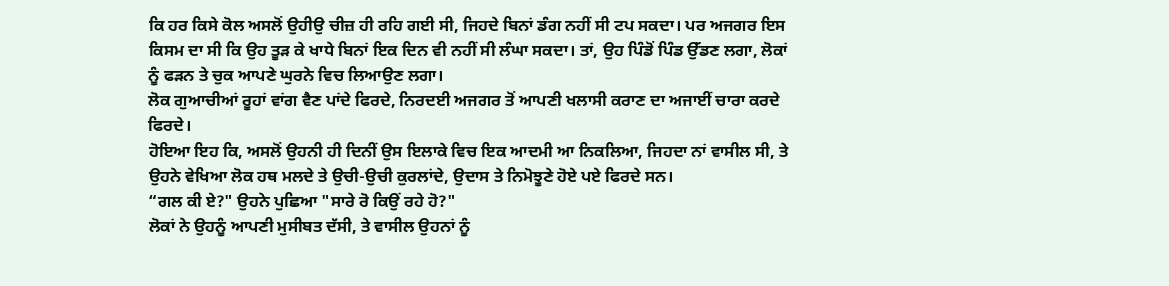ਕਿ ਹਰ ਕਿਸੇ ਕੋਲ ਅਸਲੋਂ ਉਹੀਉ ਚੀਜ਼ ਹੀ ਰਹਿ ਗਈ ਸੀ, ਜਿਹਦੇ ਬਿਨਾਂ ਡੰਗ ਨਹੀਂ ਸੀ ਟਪ ਸਕਦਾ। ਪਰ ਅਜਗਰ ਇਸ ਕਿਸਮ ਦਾ ਸੀ ਕਿ ਉਹ ਤੂੜ ਕੇ ਖਾਧੇ ਬਿਨਾਂ ਇਕ ਦਿਨ ਵੀ ਨਹੀਂ ਸੀ ਲੰਘਾ ਸਕਦਾ। ਤਾਂ, ਉਹ ਪਿੰਡੋਂ ਪਿੰਡ ਉੱਡਣ ਲਗਾ, ਲੋਕਾਂ ਨੂੰ ਫੜਨ ਤੇ ਚੁਕ ਆਪਣੇ ਘੁਰਨੇ ਵਿਚ ਲਿਆਉਣ ਲਗਾ।
ਲੋਕ ਗੁਆਚੀਆਂ ਰੂਹਾਂ ਵਾਂਗ ਵੈਣ ਪਾਂਦੇ ਫਿਰਦੇ, ਨਿਰਦਈ ਅਜਗਰ ਤੋਂ ਆਪਣੀ ਖਲਾਸੀ ਕਰਾਣ ਦਾ ਅਜਾਈਂ ਚਾਰਾ ਕਰਦੇ ਫਿਰਦੇ।
ਹੋਇਆ ਇਹ ਕਿ, ਅਸਲੋਂ ਉਹਨੀ ਹੀ ਦਿਨੀਂ ਉਸ ਇਲਾਕੇ ਵਿਚ ਇਕ ਆਦਮੀ ਆ ਨਿਕਲਿਆ, ਜਿਹਦਾ ਨਾਂ ਵਾਸੀਲ ਸੀ, ਤੇ ਉਹਨੇ ਵੇਖਿਆ ਲੋਕ ਹਥ ਮਲਦੇ ਤੇ ਉਚੀ-ਉਚੀ ਕੁਰਲਾਂਦੇ, ਉਦਾਸ ਤੇ ਨਿਮੋਝੂਣੇ ਹੋਏ ਪਏ ਫਿਰਦੇ ਸਨ।
“ਗਲ ਕੀ ਏ?" ਉਹਨੇ ਪੁਛਿਆ "ਸਾਰੇ ਰੋ ਕਿਉਂ ਰਹੇ ਹੋ?"
ਲੋਕਾਂ ਨੇ ਉਹਨੂੰ ਆਪਣੀ ਮੁਸੀਬਤ ਦੱਸੀ, ਤੇ ਵਾਸੀਲ ਉਹਨਾਂ ਨੂੰ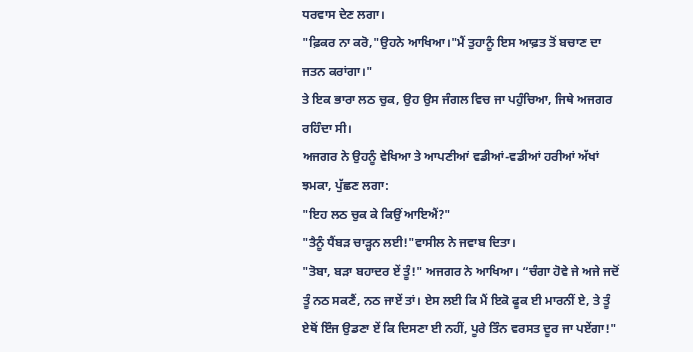ਧਰਵਾਸ ਦੇਣ ਲਗਾ।
"ਫ਼ਿਕਰ ਨਾ ਕਰੋ,"ਉਹਨੇ ਆਖਿਆ।"ਮੈਂ ਤੁਹਾਨੂੰ ਇਸ ਆਫ਼ਤ ਤੋਂ ਬਚਾਣ ਦਾ ਜਤਨ ਕਰਾਂਗਾ।"
ਤੇ ਇਕ ਭਾਰਾ ਲਠ ਚੁਕ, ਉਹ ਉਸ ਜੰਗਲ ਵਿਚ ਜਾ ਪਹੁੰਚਿਆ, ਜਿਥੇ ਅਜਗਰ ਰਹਿੰਦਾ ਸੀ।
ਅਜਗਰ ਨੇ ਉਹਨੂੰ ਵੇਖਿਆ ਤੇ ਆਪਣੀਆਂ ਵਡੀਆਂ-ਵਡੀਆਂ ਹਰੀਆਂ ਅੱਖਾਂ ਝਮਕਾ, ਪੁੱਛਣ ਲਗਾ:
"ਇਹ ਲਠ ਚੁਕ ਕੇ ਕਿਉਂ ਆਇਐਂ?"
"ਤੈਨੂੰ ਧੈਂਬੜ ਚਾੜ੍ਹਨ ਲਈ!"ਵਾਸੀਲ ਨੇ ਜਵਾਬ ਦਿਤਾ।
"ਤੋਬਾ, ਬੜਾ ਬਹਾਦਰ ਏਂ ਤੂੰ!" ਅਜਗਰ ਨੇ ਆਖਿਆ। “ਚੰਗਾ ਹੋਵੇ ਜੇ ਅਜੇ ਜਦੋਂ ਤੂੰ ਨਠ ਸਕਣੈਂ, ਨਠ ਜਾਏਂ ਤਾਂ। ਏਸ ਲਈ ਕਿ ਮੈਂ ਇਕੋ ਫੂਕ ਈ ਮਾਰਨੀਂ ਏ, ਤੇ ਤੂੰ ਏਥੋਂ ਇੰਜ ਉਡਣਾ ਏਂ ਕਿ ਦਿਸਣਾ ਈ ਨਹੀਂ, ਪੂਰੇ ਤਿੰਨ ਵਰਸਤ ਦੂਰ ਜਾ ਪਏਂਗਾ!"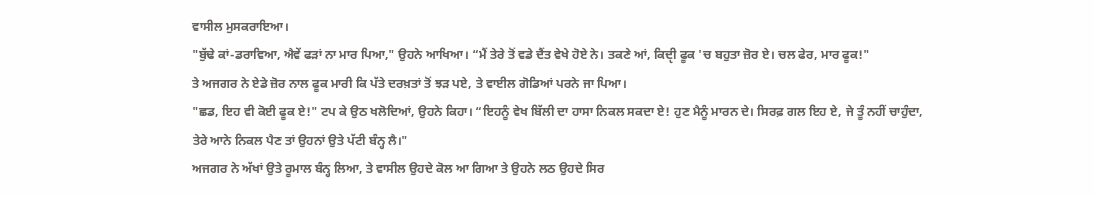ਵਾਸੀਲ ਮੁਸਕਰਾਇਆ।
"ਬੁੱਢੇ ਕਾਂ-ਡਰਾਵਿਆ, ਐਵੇਂ ਫੜਾਂ ਨਾ ਮਾਰ ਪਿਆ," ਉਹਨੇ ਆਖਿਆ। “ਮੈਂ ਤੇਰੇ ਤੋਂ ਵਡੇ ਦੈਂਤ ਵੇਖੇ ਹੋਏ ਨੇ। ਤਕਣੇ ਆਂ, ਕਿਦੵੀ ਫੂਕ 'ਚ ਬਹੁਤਾ ਜ਼ੋਰ ਏ। ਚਲ ਫੇਰ, ਮਾਰ ਫੂਕ!"
ਤੇ ਅਜਗਰ ਨੇ ਏਡੇ ਜ਼ੋਰ ਨਾਲ ਫੂਕ ਮਾਰੀ ਕਿ ਪੱਤੇ ਦਰਖ਼ਤਾਂ ਤੋਂ ਝੜ ਪਏ, ਤੇ ਵਾਈਲ ਗੋਡਿਆਂ ਪਰਨੇ ਜਾ ਪਿਆ।
"ਛਡ, ਇਹ ਵੀ ਕੋਈ ਫੂਕ ਏ!" ਟਪ ਕੇ ਉਠ ਖਲੋਦਿਆਂ, ਉਹਨੇ ਕਿਹਾ। “ਇਹਨੂੰ ਵੇਖ ਬਿੱਲੀ ਦਾ ਹਾਸਾ ਨਿਕਲ ਸਕਦਾ ਏ! ਹੁਣ ਮੈਨੂੰ ਮਾਰਨ ਦੇ। ਸਿਰਫ਼ ਗਲ ਇਹ ਏ, ਜੇ ਤੂੰ ਨਹੀਂ ਚਾਹੁੰਦਾ, ਤੇਰੇ ਆਨੇ ਨਿਕਲ ਪੈਣ ਤਾਂ ਉਹਨਾਂ ਉਤੇ ਪੱਟੀ ਬੰਨ੍ਹ ਲੈ।"
ਅਜਗਰ ਨੇ ਅੱਖਾਂ ਉਤੇ ਰੂਮਾਲ ਬੰਨ੍ਹ ਲਿਆ, ਤੇ ਵਾਸੀਲ ਉਹਦੇ ਕੋਲ ਆ ਗਿਆ ਤੇ ਉਹਨੇ ਲਠ ਉਹਦੇ ਸਿਰ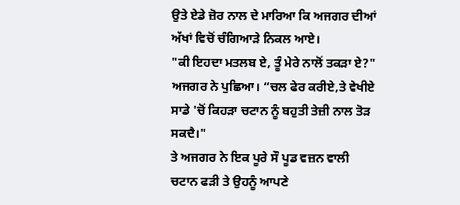ਉਤੇ ਏਡੇ ਜ਼ੋਰ ਨਾਲ ਦੇ ਮਾਰਿਆ ਕਿ ਅਜਗਰ ਦੀਆਂ ਅੱਖਾਂ ਵਿਚੋਂ ਚੰਗਿਆੜੇ ਨਿਕਲ ਆਏ।
"ਕੀ ਇਹਦਾ ਮਤਲਬ ਏ, ਤੂੰ ਮੇਰੇ ਨਾਲੋਂ ਤਕੜਾ ਏ?" ਅਜਗਰ ਨੇ ਪੁਛਿਆ। “ਚਲ ਫੇਰ ਕਰੀਏ,ਤੇ ਵੇਖੀਏ ਸਾਡੇ 'ਚੋਂ ਕਿਹੜਾ ਚਟਾਨ ਨੂੰ ਬਹੁਤੀ ਤੇਜ਼ੀ ਨਾਲ ਤੋੜ ਸਕਦੈ।"
ਤੇ ਅਜਗਰ ਨੇ ਇਕ ਪੂਰੇ ਸੌ ਪੂਡ ਵਜ਼ਨ ਵਾਲੀ ਚਟਾਨ ਫੜੀ ਤੇ ਉਹਨੂੰ ਆਪਣੇ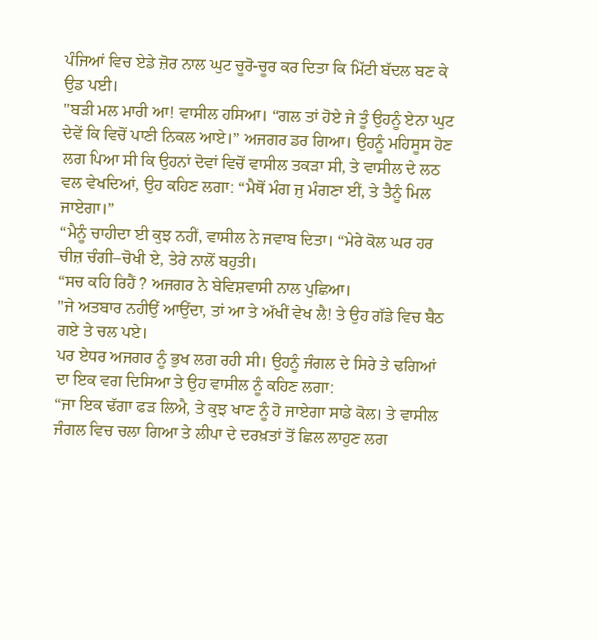ਪੰਜਿਆਂ ਵਿਚ ਏਡੇ ਜ਼ੋਰ ਨਾਲ ਘੁਟ ਚੂਰੋ-ਚੂਰ ਕਰ ਦਿਤਾ ਕਿ ਮਿੱਟੀ ਬੱਦਲ ਬਣ ਕੇ ਉਡ ਪਈ।
"ਬੜੀ ਮਲ ਮਾਰੀ ਆ! ਵਾਸੀਲ ਹਸਿਆ। “ਗਲ ਤਾਂ ਹੋਏ ਜੇ ਤੂੰ ਉਹਨੂੰ ਏਨਾ ਘੁਟ ਦੇਵੇਂ ਕਿ ਵਿਚੋਂ ਪਾਣੀ ਨਿਕਲ ਆਏ।” ਅਜਗਰ ਡਰ ਗਿਆ। ਉਹਨੂੰ ਮਹਿਸੂਸ ਹੋਣ ਲਗ ਪਿਆ ਸੀ ਕਿ ਉਹਨਾਂ ਦੋਵਾਂ ਵਿਚੋਂ ਵਾਸੀਲ ਤਕੜਾ ਸੀ, ਤੇ ਵਾਸੀਲ ਦੇ ਲਠ ਵਲ ਵੇਖਦਿਆਂ, ਉਹ ਕਹਿਣ ਲਗਾ: “ਮੈਥੋਂ ਮੰਗ ਜੁ ਮੰਗਣਾ ਈਂ, ਤੇ ਤੈਨੂੰ ਮਿਲ ਜਾਏਗਾ।”
“ਮੈਨੂੰ ਚਾਹੀਦਾ ਈ ਕੁਝ ਨਹੀਂ, ਵਾਸੀਲ ਨੇ ਜਵਾਬ ਦਿਤਾ। “ਮੇਰੇ ਕੋਲ ਘਰ ਹਰ ਚੀਜ਼ ਚੰਗੀ–ਚੋਖੀ ਏ, ਤੇਰੇ ਨਾਲੋਂ ਬਹੁਤੀ।
“ਸਚ ਕਹਿ ਰਿਹੈਂ ? ਅਜਗਰ ਨੇ ਬੇਵਿਸ਼ਵਾਸੀ ਨਾਲ ਪੁਛਿਆ।
"ਜੇ ਅਤਬਾਰ ਨਹੀਉਂ ਆਉਂਦਾ, ਤਾਂ ਆ ਤੇ ਅੱਖੀਂ ਵੇਖ ਲੈ! ਤੇ ਉਹ ਗੱਡੇ ਵਿਚ ਬੈਠ ਗਏ ਤੇ ਚਲ ਪਏ।
ਪਰ ਏਧਰ ਅਜਗਰ ਨੂੰ ਭੁਖ ਲਗ ਰਹੀ ਸੀ। ਉਹਨੂੰ ਜੰਗਲ ਦੇ ਸਿਰੇ ਤੇ ਢਗਿਆਂ ਦਾ ਇਕ ਵਗ ਦਿਸਿਆ ਤੇ ਉਹ ਵਾਸੀਲ ਨੂੰ ਕਹਿਣ ਲਗਾ:
“ਜਾ ਇਕ ਢੱਗਾ ਫੜ ਲਿਐ, ਤੇ ਕੁਝ ਖਾਣ ਨੂੰ ਹੋ ਜਾਏਗਾ ਸਾਡੇ ਕੋਲ। ਤੇ ਵਾਸੀਲ ਜੰਗਲ ਵਿਚ ਚਲਾ ਗਿਆ ਤੇ ਲੀਪਾ ਦੇ ਦਰਖ਼ਤਾਂ ਤੋਂ ਛਿਲ ਲਾਹੁਣ ਲਗ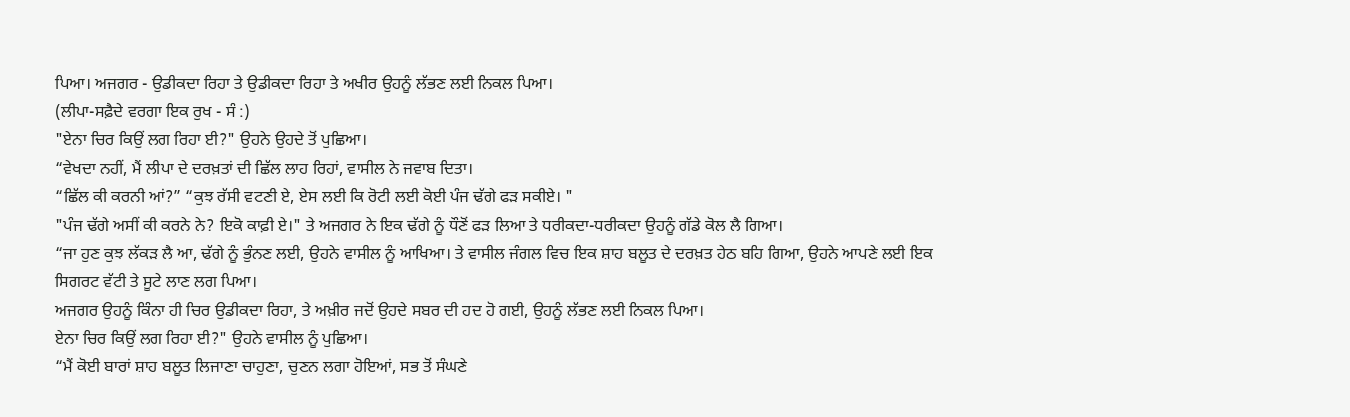ਪਿਆ। ਅਜਗਰ - ਉਡੀਕਦਾ ਰਿਹਾ ਤੇ ਉਡੀਕਦਾ ਰਿਹਾ ਤੇ ਅਖੀਰ ਉਹਨੂੰ ਲੱਭਣ ਲਈ ਨਿਕਲ ਪਿਆ।
(ਲੀਪਾ-ਸਫ਼ੈਦੇ ਵਰਗਾ ਇਕ ਰੁਖ - ਸੰ :)
"ਏਨਾ ਚਿਰ ਕਿਉਂ ਲਗ ਰਿਹਾ ਈ?" ਉਹਨੇ ਉਹਦੇ ਤੋਂ ਪੁਛਿਆ।
“ਵੇਖਦਾ ਨਹੀਂ, ਮੈਂ ਲੀਪਾ ਦੇ ਦਰਖ਼ਤਾਂ ਦੀ ਛਿੱਲ ਲਾਹ ਰਿਹਾਂ, ਵਾਸੀਲ ਨੇ ਜਵਾਬ ਦਿਤਾ।
“ਛਿੱਲ ਕੀ ਕਰਨੀ ਆਂ?” “ਕੁਝ ਰੱਸੀ ਵਟਣੀ ਏ, ਏਸ ਲਈ ਕਿ ਰੋਟੀ ਲਈ ਕੋਈ ਪੰਜ ਢੱਗੇ ਫੜ ਸਕੀਏ। "
"ਪੰਜ ਢੱਗੇ ਅਸੀਂ ਕੀ ਕਰਨੇ ਨੇ? ਇਕੋ ਕਾਫ਼ੀ ਏ।" ਤੇ ਅਜਗਰ ਨੇ ਇਕ ਢੱਗੇ ਨੂੰ ਧੌਣੋਂ ਫੜ ਲਿਆ ਤੇ ਧਰੀਕਦਾ-ਧਰੀਕਦਾ ਉਹਨੂੰ ਗੱਡੇ ਕੋਲ ਲੈ ਗਿਆ।
“ਜਾ ਹੁਣ ਕੁਝ ਲੱਕੜ ਲੈ ਆ, ਢੱਗੇ ਨੂੰ ਭੁੰਨਣ ਲਈ, ਉਹਨੇ ਵਾਸੀਲ ਨੂੰ ਆਖਿਆ। ਤੇ ਵਾਸੀਲ ਜੰਗਲ ਵਿਚ ਇਕ ਸ਼ਾਹ ਬਲੂਤ ਦੇ ਦਰਖ਼ਤ ਹੇਠ ਬਹਿ ਗਿਆ, ਉਹਨੇ ਆਪਣੇ ਲਈ ਇਕ ਸਿਗਰਟ ਵੱਟੀ ਤੇ ਸੂਟੇ ਲਾਣ ਲਗ ਪਿਆ।
ਅਜਗਰ ਉਹਨੂੰ ਕਿੰਨਾ ਹੀ ਚਿਰ ਉਡੀਕਦਾ ਰਿਹਾ, ਤੇ ਅਖ਼ੀਰ ਜਦੋਂ ਉਹਦੇ ਸਬਰ ਦੀ ਹਦ ਹੋ ਗਈ, ਉਹਨੂੰ ਲੱਭਣ ਲਈ ਨਿਕਲ ਪਿਆ।
ਏਨਾ ਚਿਰ ਕਿਉਂ ਲਗ ਰਿਹਾ ਈ?" ਉਹਨੇ ਵਾਸੀਲ ਨੂੰ ਪੁਛਿਆ।
“ਮੈਂ ਕੋਈ ਬਾਰਾਂ ਸ਼ਾਹ ਬਲੂਤ ਲਿਜਾਣਾ ਚਾਹੁਣਾ, ਚੁਣਨ ਲਗਾ ਹੋਇਆਂ, ਸਭ ਤੋਂ ਸੰਘਣੇ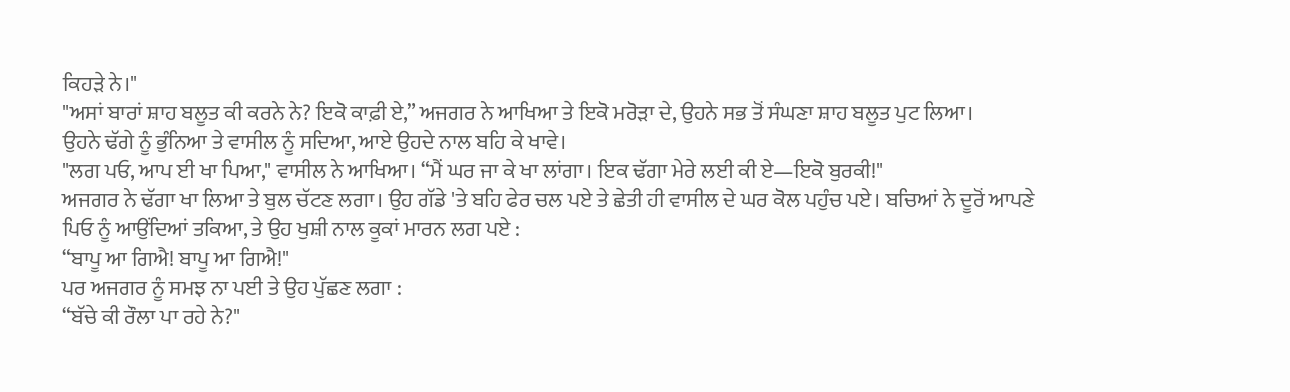ਕਿਹੜੇ ਨੇ।"
"ਅਸਾਂ ਬਾਰਾਂ ਸ਼ਾਹ ਬਲੂਤ ਕੀ ਕਰਨੇ ਨੇ? ਇਕੋ ਕਾਫ਼ੀ ਏ,” ਅਜਗਰ ਨੇ ਆਖਿਆ ਤੇ ਇਕੋ ਮਰੋੜਾ ਦੇ, ਉਹਨੇ ਸਭ ਤੋਂ ਸੰਘਣਾ ਸ਼ਾਹ ਬਲੂਤ ਪੁਟ ਲਿਆ।
ਉਹਨੇ ਢੱਗੇ ਨੂੰ ਭੁੰਨਿਆ ਤੇ ਵਾਸੀਲ ਨੂੰ ਸਦਿਆ, ਆਏ ਉਹਦੇ ਨਾਲ ਬਹਿ ਕੇ ਖਾਵੇ।
"ਲਗ ਪਓ, ਆਪ ਈ ਖਾ ਪਿਆ," ਵਾਸੀਲ ਨੇ ਆਖਿਆ। “ਮੈਂ ਘਰ ਜਾ ਕੇ ਖਾ ਲਾਂਗਾ। ਇਕ ਢੱਗਾ ਮੇਰੇ ਲਈ ਕੀ ਏ—ਇਕੋ ਬੁਰਕੀ!"
ਅਜਗਰ ਨੇ ਢੱਗਾ ਖਾ ਲਿਆ ਤੇ ਬੁਲ ਚੱਟਣ ਲਗਾ। ਉਹ ਗੱਡੇ 'ਤੇ ਬਹਿ ਫੇਰ ਚਲ ਪਏ ਤੇ ਛੇਤੀ ਹੀ ਵਾਸੀਲ ਦੇ ਘਰ ਕੋਲ ਪਹੁੰਚ ਪਏ। ਬਚਿਆਂ ਨੇ ਦੂਰੋਂ ਆਪਣੇ ਪਿਓ ਨੂੰ ਆਉਂਦਿਆਂ ਤਕਿਆ, ਤੇ ਉਹ ਖੁਸ਼ੀ ਨਾਲ ਕੂਕਾਂ ਮਾਰਨ ਲਗ ਪਏ :
“ਬਾਪੂ ਆ ਗਿਐ! ਬਾਪੂ ਆ ਗਿਐ!"
ਪਰ ਅਜਗਰ ਨੂੰ ਸਮਝ ਨਾ ਪਈ ਤੇ ਉਹ ਪੁੱਛਣ ਲਗਾ :
“ਬੱਚੇ ਕੀ ਰੌਲਾ ਪਾ ਰਹੇ ਨੇ?"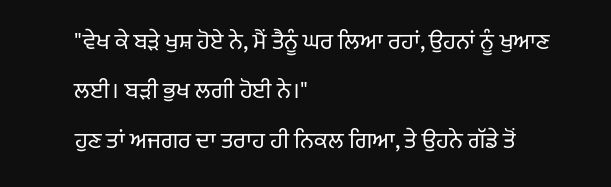"ਵੇਖ ਕੇ ਬੜੇ ਖੁਸ਼ ਹੋਏ ਨੇ, ਮੈਂ ਤੈਨੂੰ ਘਰ ਲਿਆ ਰਹਾਂ, ਉਹਨਾਂ ਨੂੰ ਖੁਆਣ ਲਈ। ਬੜੀ ਭੁਖ ਲਗੀ ਹੋਈ ਨੇ।"
ਹੁਣ ਤਾਂ ਅਜਗਰ ਦਾ ਤਰਾਹ ਹੀ ਨਿਕਲ ਗਿਆ, ਤੇ ਉਹਨੇ ਗੱਡੇ ਤੋਂ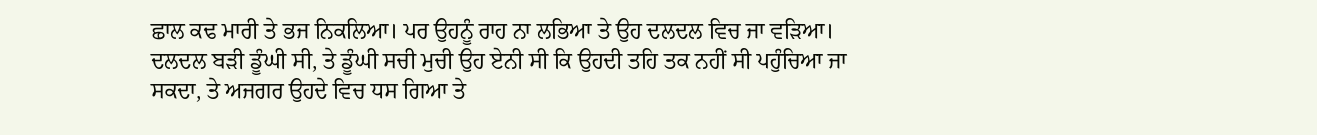ਛਾਲ ਕਢ ਮਾਰੀ ਤੇ ਭਜ ਨਿਕਲਿਆ। ਪਰ ਉਹਨੂੰ ਰਾਹ ਨਾ ਲਭਿਆ ਤੇ ਉਹ ਦਲਦਲ ਵਿਚ ਜਾ ਵੜਿਆ। ਦਲਦਲ ਬੜੀ ਡੂੰਘੀ ਸੀ, ਤੇ ਡੂੰਘੀ ਸਚੀ ਮੁਚੀ ਉਹ ਏਨੀ ਸੀ ਕਿ ਉਹਦੀ ਤਹਿ ਤਕ ਨਹੀਂ ਸੀ ਪਹੁੰਚਿਆ ਜਾ ਸਕਦਾ, ਤੇ ਅਜਗਰ ਉਹਦੇ ਵਿਚ ਧਸ ਗਿਆ ਤੇ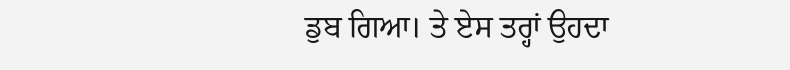ਡੁਬ ਗਿਆ। ਤੇ ਏਸ ਤਰ੍ਹਾਂ ਉਹਦਾ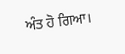ਅੰਤ ਹੋ ਗਿਆ।